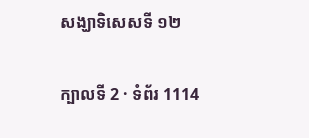សង្ឃាទិសេសទី ១២

ក្បាលទី 2 · ទំព័រ 1114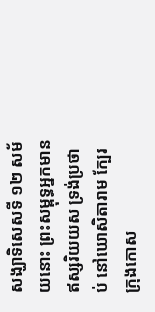សង្ឃាទិសេសទី ១២ សម័យនោះ ព្រះសម្ពុទ្ធអ្នកមានឥស្សរិយយស ទ្រង់ប្រថាប់ នៅឃោសិតារាម ក្បែរក្រុងកោស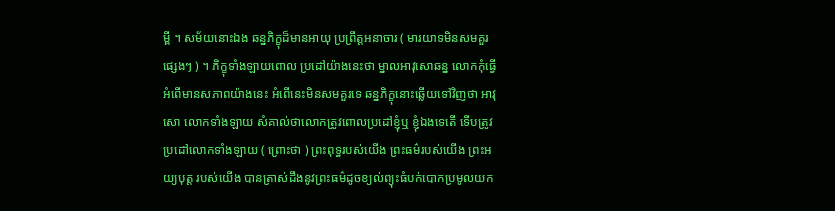ម្ពី ។ សម័យនោះឯង ឆន្នភិក្ខុដ៏មានអាយុ ប្រព្រឹត្តអនាចារ ( មារយាទមិនសមគួរផ្សេងៗ ) ។ ភិក្ខុទាំងឡាយពោល ប្រដៅយ៉ាងនេះថា ម្នាលអាវុសោឆន្ន លោកកុំធ្វើអំពើមានសភាពយ៉ាងនេះ អំពើនេះមិនសមគួរទេ ឆន្នភិក្ខុនោះឆ្លើយទៅវិញថា អាវុសោ លោកទាំងឡាយ សំគាល់ថាលោកត្រូវពោលប្រដៅខ្ញុំឬ ខ្ញុំឯងទេតើ ទើបត្រូវប្រដៅលោកទាំងឡាយ ( ព្រោះថា ) ព្រះពុទ្ធរបស់យើង ព្រះធម៌របស់យើង ព្រះអយ្យបុត្ត របស់យើង បានត្រាស់ដឹងនូវព្រះធម៌ដូចខ្យល់ព្យុះធំបក់បោកប្រមូលយក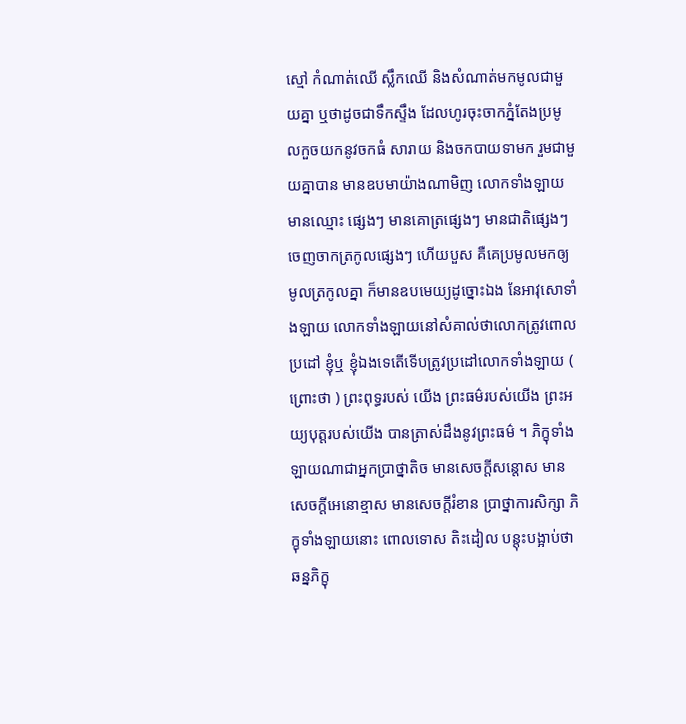ស្មៅ កំណាត់ឈើ ស្លឹកឈើ និងសំណាត់មកមូលជាមួយគ្នា ឬថាដូចជាទឹកស្ទឹង ដែលហូរចុះចាកភ្នំតែងប្រមូលកួចយកនូវចកធំ សារាយ និងចកបាយទាមក រួមជាមួយគ្នាបាន មានឧបមាយ៉ាងណាមិញ លោកទាំងឡាយមានឈ្មោះ ផ្សេងៗ មានគោត្រផ្សេងៗ មានជាតិផ្សេងៗ ចេញចាកត្រកូលផ្សេងៗ ហើយបួស គឺគេប្រមូលមកឲ្យមូលត្រកូលគ្នា ក៏មានឧបមេយ្យដូច្នោះឯង នែអាវុសោទាំងឡាយ លោកទាំងឡាយនៅសំគាល់ថាលោកត្រូវពោលប្រដៅ ខ្ញុំឬ ខ្ញុំឯងទេតើទើបត្រូវប្រដៅលោកទាំងឡាយ ( ព្រោះថា ) ព្រះពុទ្ធរបស់ យើង ព្រះធម៌របស់យើង ព្រះអយ្យបុត្តរបស់យើង បានត្រាស់ដឹងនូវព្រះធម៌ ។ ភិក្ខុទាំងឡាយណាជាអ្នកប្រាថ្នាតិច មានសេចក្តីសន្តោស មាន សេចក្តីអេនោខ្មាស មានសេចក្តីរំខាន ប្រាថ្នាការសិក្សា ភិក្ខុទាំងឡាយនោះ ពោលទោស តិះដៀល បន្តុះបង្អាប់ថា ឆន្នភិក្ខុ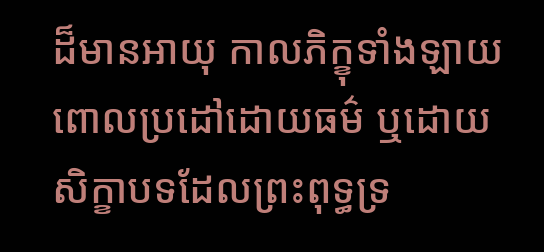ដ៏មានអាយុ កាលភិក្ខុទាំងឡាយពោលប្រដៅដោយធម៌ ឬដោយសិក្ខាបទដែលព្រះពុទ្ធទ្រ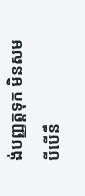ង់បញ្ញត្តទុក មិនសមបីបើនឹ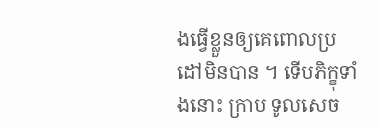ងធ្វើខ្លួនឲ្យគេពោលប្រដៅមិនបាន ។ ទើបភិក្ខុទាំងនោះ ក្រាប ទូលសេច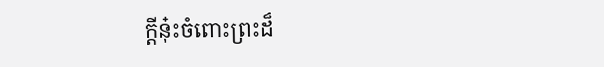ក្តីនុ៎ះចំពោះព្រះដ៏